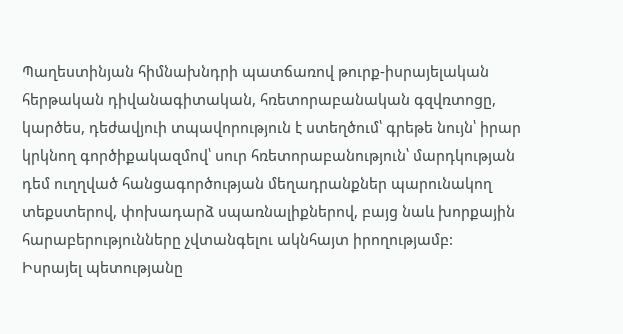Պաղեստինյան հիմնախնդրի պատճառով թուրք-իսրայելական հերթական դիվանագիտական, հռետորաբանական գզվռտոցը, կարծես, դեժավյուի տպավորություն է ստեղծում՝ գրեթե նույն՝ իրար կրկնող գործիքակազմով՝ սուր հռետորաբանություն՝ մարդկության դեմ ուղղված հանցագործության մեղադրանքներ պարունակող տեքստերով, փոխադարձ սպառնալիքներով, բայց նաև խորքային հարաբերությունները չվտանգելու ակնհայտ իրողությամբ:
Իսրայել պետությանը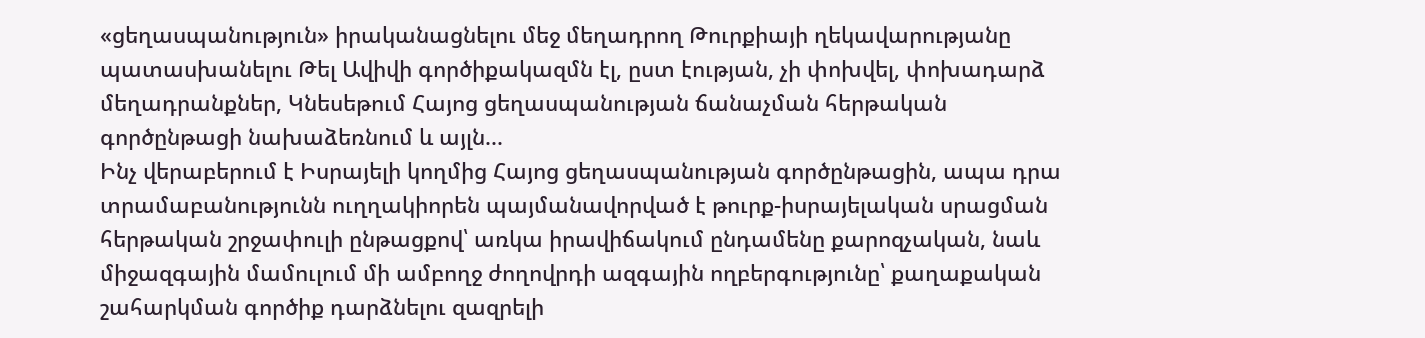«ցեղասպանություն» իրականացնելու մեջ մեղադրող Թուրքիայի ղեկավարությանը պատասխանելու Թել Ավիվի գործիքակազմն էլ, ըստ էության, չի փոխվել, փոխադարձ մեղադրանքներ, Կնեսեթում Հայոց ցեղասպանության ճանաչման հերթական գործընթացի նախաձեռնում և այլն...
Ինչ վերաբերում է Իսրայելի կողմից Հայոց ցեղասպանության գործընթացին, ապա դրա տրամաբանությունն ուղղակիորեն պայմանավորված է թուրք-իսրայելական սրացման հերթական շրջափուլի ընթացքով՝ առկա իրավիճակում ընդամենը քարոզչական, նաև միջազգային մամուլում մի ամբողջ ժողովրդի ազգային ողբերգությունը՝ քաղաքական շահարկման գործիք դարձնելու զազրելի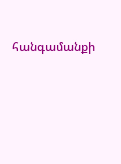հանգամանքի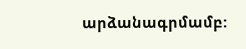արձանագրմամբ: